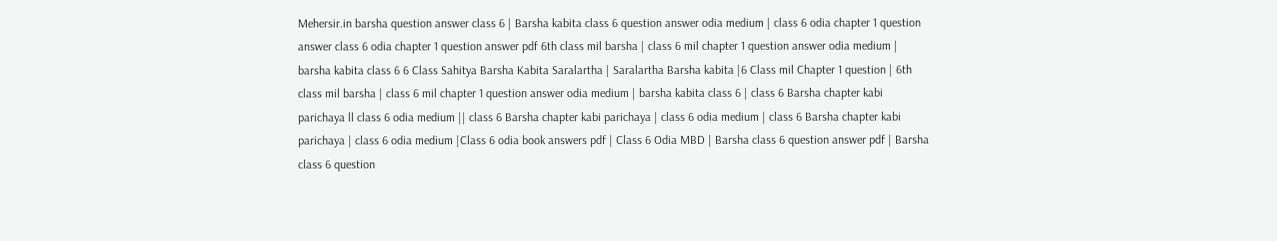Mehersir.in barsha question answer class 6 | Barsha kabita class 6 question answer odia medium | class 6 odia chapter 1 question answer class 6 odia chapter 1 question answer pdf 6th class mil barsha | class 6 mil chapter 1 question answer odia medium | barsha kabita class 6 6 Class Sahitya Barsha Kabita Saralartha | Saralartha Barsha kabita |6 Class mil Chapter 1 question | 6th class mil barsha | class 6 mil chapter 1 question answer odia medium | barsha kabita class 6 | class 6 Barsha chapter kabi parichaya ll class 6 odia medium || class 6 Barsha chapter kabi parichaya | class 6 odia medium | class 6 Barsha chapter kabi parichaya | class 6 odia medium |Class 6 odia book answers pdf | Class 6 Odia MBD | Barsha class 6 question answer pdf | Barsha class 6 question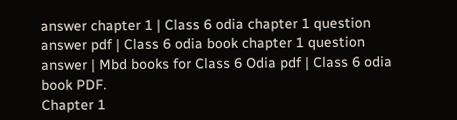answer chapter 1 | Class 6 odia chapter 1 question answer pdf | Class 6 odia book chapter 1 question answer | Mbd books for Class 6 Odia pdf | Class 6 odia book PDF.
Chapter 1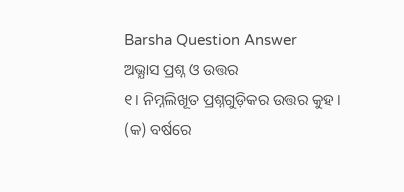Barsha Question Answer
ଅଭ୍ଯାସ ପ୍ରଶ୍ନ ଓ ଉତ୍ତର
୧। ନିମ୍ନଲିଖୂତ ପ୍ରଶ୍ନଗୁଡ଼ିକର ଉତ୍ତର କୁହ ।
(କ) ବର୍ଷରେ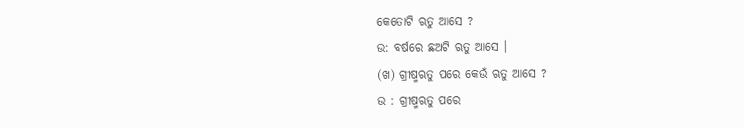କେତୋଟି ଋତୁ ଆସେ ?
ଉ: ବର୍ଷରେ ଛଅଟି ଋତୁ ଆସେ ।
(ଖ) ଗ୍ରୀଷ୍ମଋତୁ ପରେ କେଉଁ ଋତୁ ଆସେ ?
ଉ : ଗ୍ରୀଷ୍ମଋତୁ ପରେ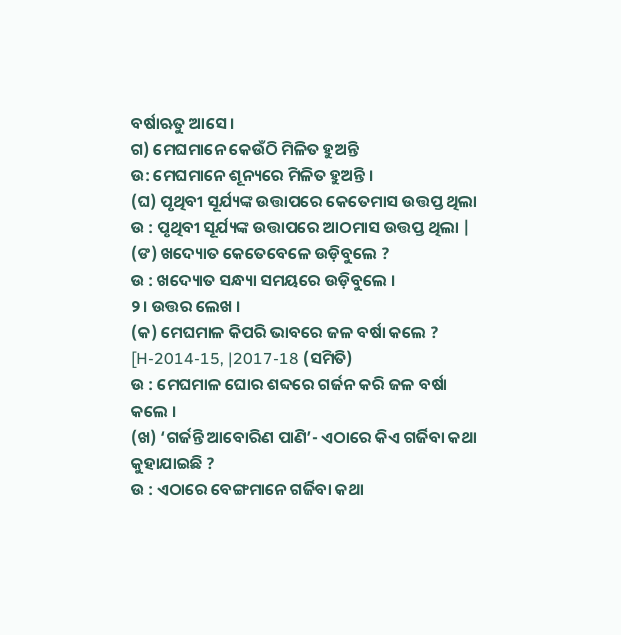ବର୍ଷାଋତୁ ଆସେ ।
ଗ) ମେଘମାନେ କେଉଁଠି ମିଳିତ ହୁଅନ୍ତି
ଉ: ମେଘମାନେ ଶୂନ୍ୟରେ ମିଳିତ ହୁଅନ୍ତି ।
(ଘ) ପୃଥିବୀ ସୂର୍ଯ୍ୟଙ୍କ ଉତ୍ତାପରେ କେତେମାସ ଉତ୍ତପ୍ତ ଥିଲା
ଉ : ପୃଥିବୀ ସୂର୍ଯ୍ୟଙ୍କ ଉତ୍ତାପରେ ଆଠମାସ ଉତ୍ତପ୍ତ ଥିଲା |
(ଙ) ଖଦ୍ୟୋତ କେତେବେଳେ ଉଡ଼ିବୁଲେ ?
ଉ : ଖଦ୍ୟୋତ ସନ୍ଧ୍ୟା ସମୟରେ ଉଡ଼ିବୁଲେ ।
୨। ଉତ୍ତର ଲେଖ ।
(କ) ମେଘମାଳ କିପରି ଭାବରେ ଜଳ ବର୍ଷା କଲେ ? [H-2014-15, |2017-18 (ସମିତି)
ଉ : ମେଘମାଳ ଘୋର ଶବ୍ଦରେ ଗର୍ଜନ କରି ଜଳ ବର୍ଷା କଲେ ।
(ଖ) ‘ଗର୍ଜନ୍ତି ଆବୋରିଣ ପାଣି’- ଏଠାରେ କିଏ ଗର୍ଜିବା କଥା କୁହାଯାଇଛି ?
ଉ : ଏଠାରେ ବେଙ୍ଗମାନେ ଗର୍ଜିବା କଥା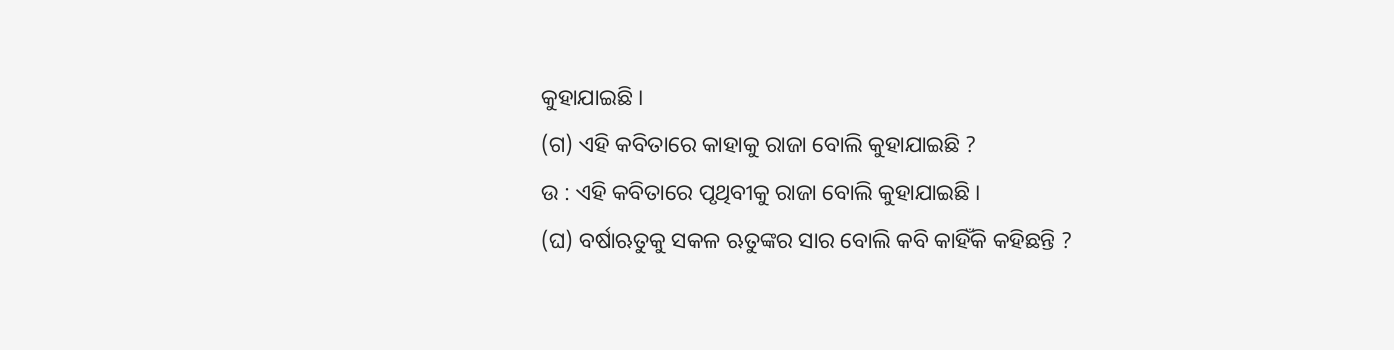କୁହାଯାଇଛି ।
(ଗ) ଏହି କବିତାରେ କାହାକୁ ରାଜା ବୋଲି କୁହାଯାଇଛି ?
ଉ : ଏହି କବିତାରେ ପୃଥିବୀକୁ ରାଜା ବୋଲି କୁହାଯାଇଛି ।
(ଘ) ବର୍ଷାଋତୁକୁ ସକଳ ଋତୁଙ୍କର ସାର ବୋଲି କବି କାହିଁକି କହିଛନ୍ତି ?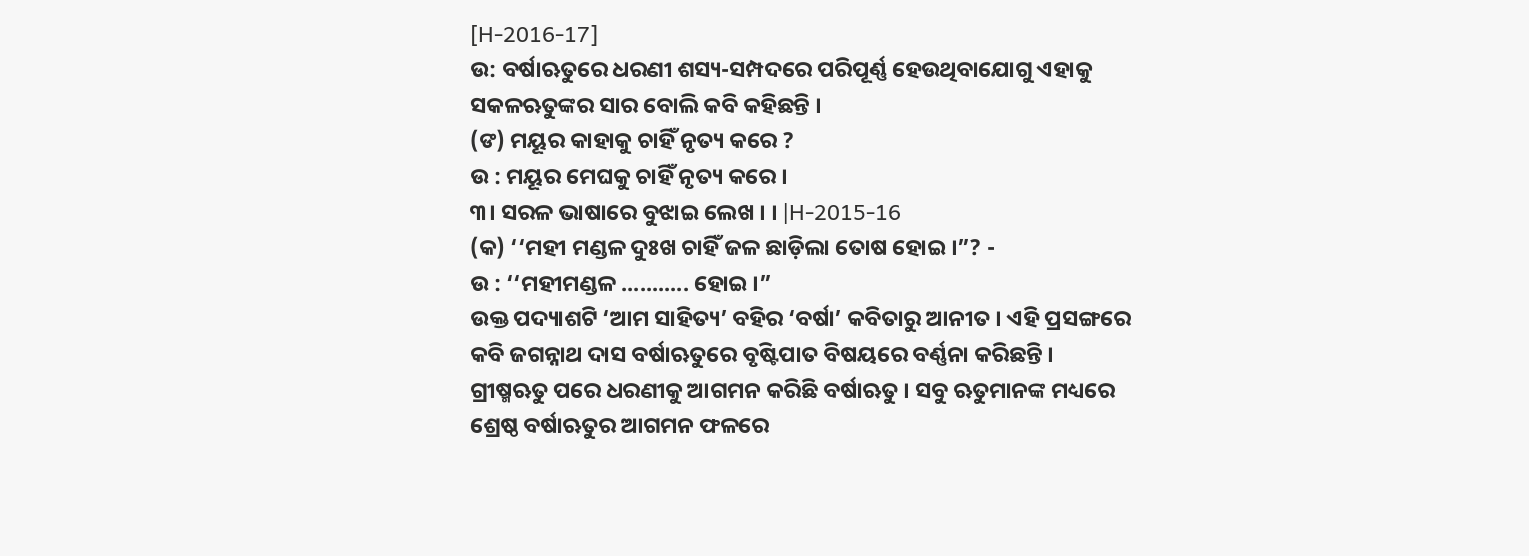[H-2016-17]
ଉ: ବର୍ଷାଋତୁରେ ଧରଣୀ ଶସ୍ୟ-ସମ୍ପଦରେ ପରିପୂର୍ଣ୍ଣ ହେଉଥିବାଯୋଗୁ ଏହାକୁ ସକଳଋତୁଙ୍କର ସାର ବୋଲି କବି କହିଛନ୍ତି ।
(ଙ) ମୟୂର କାହାକୁ ଚାହିଁ ନୃତ୍ୟ କରେ ?
ଉ : ମୟୂର ମେଘକୁ ଚାହିଁ ନୃତ୍ୟ କରେ ।
୩। ସରଳ ଭାଷାରେ ବୁଝାଇ ଲେଖ । । |H-2015-16
(କ) ‘‘ମହୀ ମଣ୍ଡଳ ଦୁଃଖ ଚାହିଁ ଜଳ ଛାଡ଼ିଲା ତୋଷ ହୋଇ ।”? -
ଉ : ‘‘ମହୀମଣ୍ଡଳ ........... ହୋଇ ।”
ଉକ୍ତ ପଦ୍ୟାଶଟି ‘ଆମ ସାହିତ୍ୟ’ ବହିର ‘ବର୍ଷା’ କବିତାରୁ ଆନୀତ । ଏହି ପ୍ରସଙ୍ଗରେ କବି ଜଗନ୍ନାଥ ଦାସ ବର୍ଷାଋତୁରେ ବୃଷ୍ଟିପାତ ବିଷୟରେ ବର୍ଣ୍ଣନା କରିଛନ୍ତି ।
ଗ୍ରୀଷ୍ମଋତୁ ପରେ ଧରଣୀକୁ ଆଗମନ କରିଛି ବର୍ଷାଋତୁ । ସବୁ ଋତୁମାନଙ୍କ ମଧ୍ୟରେ ଶ୍ରେଷ୍ଠ ବର୍ଷାଋତୁର ଆଗମନ ଫଳରେ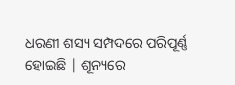ଧରଣୀ ଶସ୍ୟ ସମ୍ପଦରେ ପରିପୂର୍ଣ୍ଣ ହୋଇଛି | ଶୂନ୍ୟରେ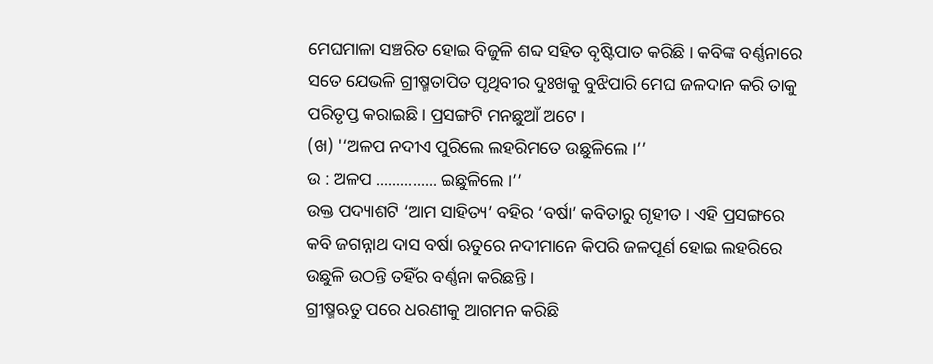ମେଘମାଳା ସଞ୍ଚରିତ ହୋଇ ବିଜୁଳି ଶବ୍ଦ ସହିତ ବୃଷ୍ଟିପାତ କରିଛି । କବିଙ୍କ ବର୍ଣ୍ଣନାରେ ସତେ ଯେଭଳି ଗ୍ରୀଷ୍ମତାପିତ ପୃଥିବୀର ଦୁଃଖକୁ ବୁଝିପାରି ମେଘ ଜଳଦାନ କରି ତାକୁ ପରିତୃପ୍ତ କରାଇଛି । ପ୍ରସଙ୍ଗଟି ମନଛୁଆଁ ଅଟେ ।
(ଖ) '‘ଅଳପ ନଦୀଏ ପୁରିଲେ ଲହରିମତେ ଉଛୁଳିଲେ ।’’
ଉ : ଅଳପ ............... ଇଛୁଳିଲେ ।’’
ଉକ୍ତ ପଦ୍ୟାଶଟି ‘ଆମ ସାହିତ୍ୟ’ ବହିର ‘ବର୍ଷା’ କବିତାରୁ ଗୃହୀତ । ଏହି ପ୍ରସଙ୍ଗରେ କବି ଜଗନ୍ନାଥ ଦାସ ବର୍ଷା ଋତୁରେ ନଦୀମାନେ କିପରି ଜଳପୂର୍ଣ ହୋଇ ଲହରିରେ ଉଛୁଳି ଉଠନ୍ତି ତହିଁର ବର୍ଣ୍ଣନା କରିଛନ୍ତି ।
ଗ୍ରୀଷ୍ମଋତୁ ପରେ ଧରଣୀକୁ ଆଗମନ କରିଛି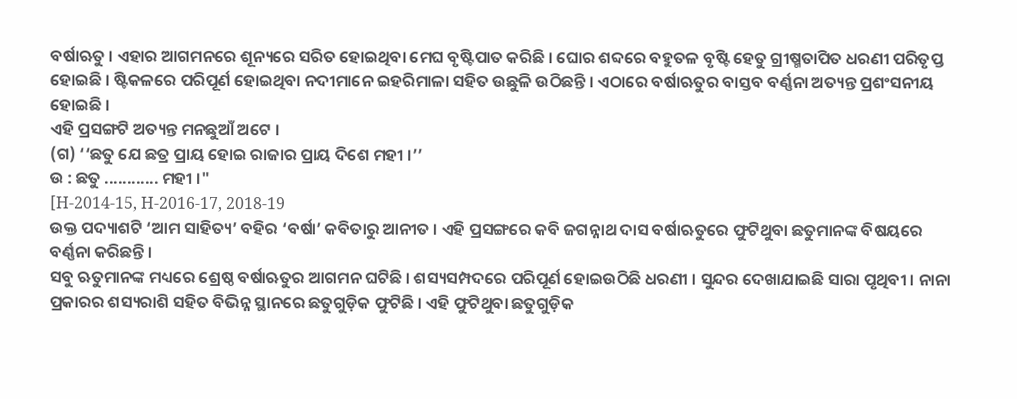ବର୍ଷାଋତୁ । ଏହାର ଆଗମନରେ ଶୂନ୍ୟରେ ସରିତ ହୋଇଥିବା ମେଘ ବୃଷ୍ଟିପାତ କରିଛି । ଘୋର ଶବ୍ଦରେ ବହୁତଳ ବୃଷ୍ଟି ହେତୁ ଗ୍ରୀଷ୍ମତାପିତ ଧରଣୀ ପରିତୃପ୍ତ ହୋଇଛି । ଷ୍ଟିକଳରେ ପରିପୂର୍ଣ ହୋଇଥିବା ନଦୀମାନେ ଇହରିମାଳା ସହିତ ଉଛୁଳି ଉଠିଛନ୍ତି । ଏଠାରେ ବର୍ଷାଋତୁର ବାସ୍ତବ ବର୍ଣ୍ଣନା ଅତ୍ୟନ୍ତ ପ୍ରଶଂସନୀୟ ହୋଇଛି ।
ଏହି ପ୍ରସଙ୍ଗଟି ଅତ୍ୟନ୍ତ ମନଛୁଆଁ ଅଟେ ।
(ଗ) ‘‘ଛତୁ ଯେ ଛତ୍ର ପ୍ରାୟ ହୋଇ ରାଜାର ପ୍ରାୟ ଦିଶେ ମହୀ ।’’
ଉ : ଛତୁ ............ ମହୀ ।"
[H-2014-15, H-2016-17, 2018-19
ଉକ୍ତ ପଦ୍ୟାଶଟି ‘ଆମ ସାହିତ୍ୟ’ ବହିର ‘ବର୍ଷା’ କବିତାରୁ ଆନୀତ । ଏହି ପ୍ରସଙ୍ଗରେ କବି ଜଗନ୍ନାଥ ଦାସ ବର୍ଷାଋତୁରେ ଫୁଟିଥୁବା ଛତୁମାନଙ୍କ ବିଷୟରେ ବର୍ଣ୍ଣନା କରିଛନ୍ତି ।
ସବୁ ଋତୁମାନଙ୍କ ମଧ୍ୟରେ ଶ୍ରେଷ୍ଠ ବର୍ଷାଋତୁର ଆଗମନ ଘଟିଛି । ଶସ୍ୟସମ୍ପଦରେ ପରିପୂର୍ଣ ହୋଇଉଠିଛି ଧରଣୀ । ସୁନ୍ଦର ଦେଖାଯାଇଛି ସାରା ପୃଥିବୀ । ନାନା ପ୍ରକାରର ଶସ୍ୟରାଶି ସହିତ ବିଭିନ୍ନ ସ୍ଥାନରେ ଛତୁଗୁଡ଼ିକ ଫୁଟିଛି । ଏହି ଫୁଟିଥୁବା ଛତୁଗୁଡ଼ିକ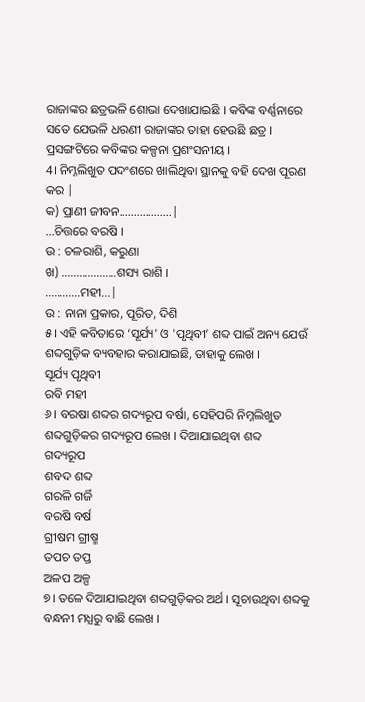ରାଜାଙ୍କର ଛତ୍ରଭଳି ଶୋଭା ଦେଖାଯାଇଛି । କବିଙ୍କ ବର୍ଣ୍ଣନାରେ ସତେ ଯେଭଳି ଧରଣୀ ରାଜାଙ୍କର ତାହା ହେଉଛି ଛତ୍ର । ପ୍ରସଙ୍ଗଟିରେ କବିଙ୍କର କଳ୍ପନା ପ୍ରଶଂସନୀୟ ।
4। ନିମ୍ନଲିଖୁତ ପଦଂଶରେ ଖାଲିଥିବା ସ୍ଥାନକୁ ବହି ଦେଖ ପୂରଣ କର |
କ) ପ୍ରାଣୀ ଜୀବନ..................|
...ଚିତ୍ତରେ ବରଷି ।
ଉ : ଚଳରାଶି, କରୁଣା
ଖ) ...................ଶସ୍ୟ ରାଶି ।
............ମହୀ...|
ଉ : ନାନା ପ୍ରକାର, ପୂରିତ, ଦିଶି
୫। ଏହି କବିତାରେ ‘ସୂର୍ଯ୍ୟ' ଓ 'ପୃଥିବୀ’ ଶବ୍ଦ ପାଇଁ ଅନ୍ୟ ଯେଉଁ ଶବ୍ଦଗୁଡ଼ିକ ବ୍ୟବହାର କରାଯାଇଛି, ତାହାକୁ ଲେଖ ।
ସୂର୍ଯ୍ୟ ପୃଥିବୀ
ରବି ମହୀ
୬। ବରଷା ଶବ୍ଦର ଗଦ୍ୟରୂପ ବର୍ଷା, ସେହିପରି ନିମ୍ନଲିଖୁତ ଶବ୍ଦଗୁଡ଼ିକର ଗଦ୍ୟରୂପ ଲେଖ । ଦିଆଯାଇଥିବା ଶବ୍ଦ
ଗଦ୍ୟରୂପ
ଶବଦ ଶବ୍ଦ
ଗରଳି ଗର୍ଜି
ବରଷି ବର୍ଷ
ଗ୍ରୀଷମ ଗ୍ରୀଷ୍ମ
ତପଚ ତପ୍ତ
ଅଳପ ଅଳ୍ପ
୭। ତଳେ ଦିଆଯାଇଥିବା ଶବ୍ଦଗୁଡ଼ିକର ଅର୍ଥ । ସୂଚାଉଥିବା ଶବ୍ଦକୁ ବନ୍ଧନୀ ମଧ୍ଯରୁ ବାଛି ଲେଖ ।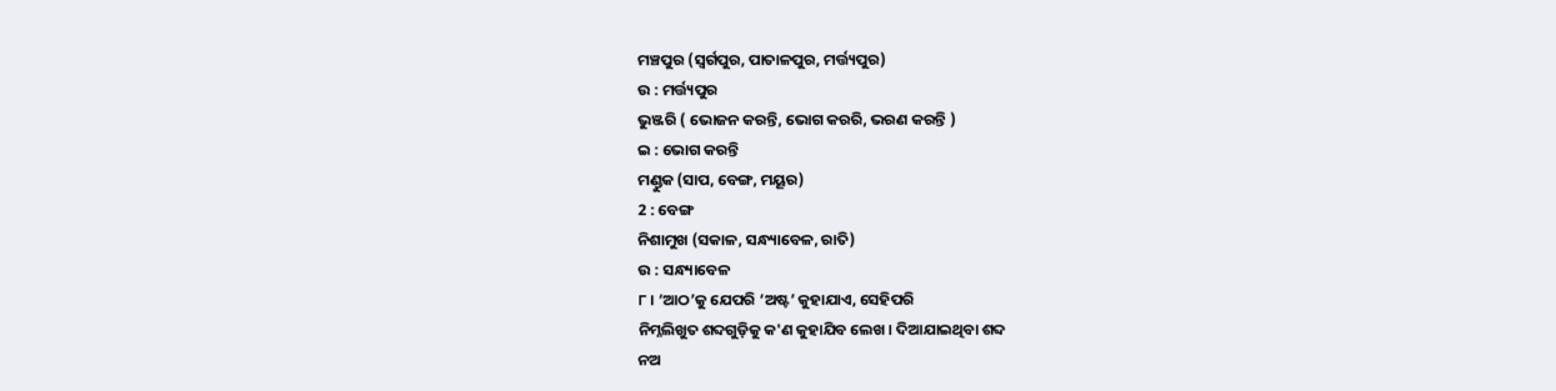ମଞ୍ଚପୁର (ସ୍ଵର୍ଗପୁର, ପାତାଳପୁର, ମର୍ତ୍ତ୍ୟପୁର)
ଉ : ମର୍ତ୍ତ୍ୟପୁର
ଭୁଞ୍ଜରି ( ଭୋଜନ କରନ୍ତି, ଭୋଗ କରରି, ଭରଣ କରନ୍ତି )
ଇ : ଭୋଗ କରନ୍ତି
ମଣ୍ଡୁକ (ସାପ, ବେଙ୍ଗ, ମୟୂର)
2 : ବେଙ୍ଗ
ନିଶାମୁଖ (ସକାଳ, ସନ୍ଧ୍ୟାବେଳ, ରାତି)
ଉ : ସନ୍ଧ୍ୟାବେଳ
୮। ‘ଆଠ’କୁ ଯେପରି ‘ଅଷ୍ଟ’ କୁହାଯାଏ, ସେହିପରି
ନିମ୍ନଲିଖୁତ ଶବ୍ଦଗୁଡ଼ିକୁ କ'ଣ କୁହାଯିବ ଲେଖ । ଦିଆଯାଇଥିବା ଶବ୍ଦ
ନଅ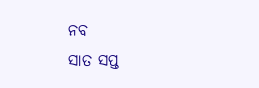ନବ
ସାତ ସପ୍ତ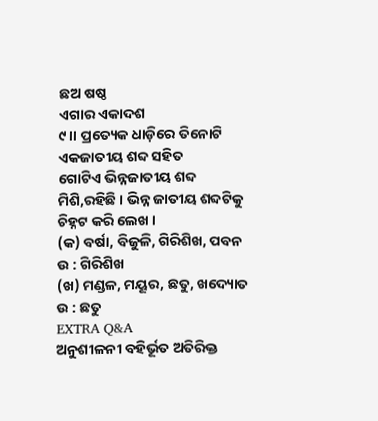ଛଅ ଷଷ୍ଠ
ଏଗାର ଏକାଦଶ
୯।। ପ୍ରତ୍ୟେକ ଧାଡ଼ିରେ ତିନୋଟି ଏକଜାତୀୟ ଶବ୍ଦ ସହିତ
ଗୋଟିଏ ଭିନ୍ନଜାତୀୟ ଶବ୍ଦ ମିଶି,ରହିଛି । ଭିନ୍ନ ଜାତୀୟ ଶବ୍ଦଟିକୁ ଚିହ୍ନଟ କରି ଲେଖ ।
(କ) ବର୍ଷା, ବିଜୁଳି, ଗିରିଶିଖ, ପବନ
ଉ : ଗିରିଶିଖ
(ଖ) ମଣ୍ଡଳ, ମୟୂର, ଛତୁ, ଖଦ୍ୟୋତ
ଉ : ଛତୁ
EXTRA Q&A
ଅନୁଶୀଳନୀ ବହିର୍ଭୂତ ଅତିରିକ୍ତ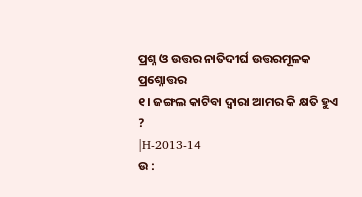ପ୍ରଶ୍ନ ଓ ଉତ୍ତର ନାତିଦୀର୍ଘ ଉତ୍ତରମୂଳକ ପ୍ରଶ୍ନୋତ୍ତର
୧। ଜଙ୍ଗଲ କାଟିବା ଦ୍ବାରା ଆମର କି କ୍ଷତି ହୁଏ ?
|H-2013-14
ଉ :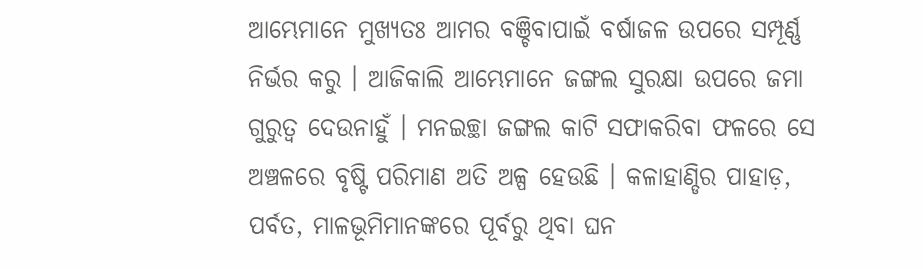ଆମ୍ଭେମାନେ ମୁଖ୍ୟତଃ ଆମର ବଞ୍ଚିବାପାଇଁ ବର୍ଷାଜଳ ଉପରେ ସମ୍ପୂର୍ଣ୍ଣ ନିର୍ଭର କରୁ । ଆଜିକାଲି ଆମ୍ଭେମାନେ ଜଙ୍ଗଲ ସୁରକ୍ଷା ଉପରେ ଜମା ଗୁରୁତ୍ବ ଦେଉନାହୁଁ । ମନଇଚ୍ଛା ଜଙ୍ଗଲ କାଟି ସଫାକରିବା ଫଳରେ ସେ ଅଞ୍ଚଳରେ ବୃଷ୍ଟି ପରିମାଣ ଅତି ଅଳ୍ପ ହେଉଛି । କଳାହାଣ୍ଡିର ପାହାଡ଼, ପର୍ବତ, ମାଳଭୂମିମାନଙ୍କରେ ପୂର୍ବରୁ ଥିବା ଘନ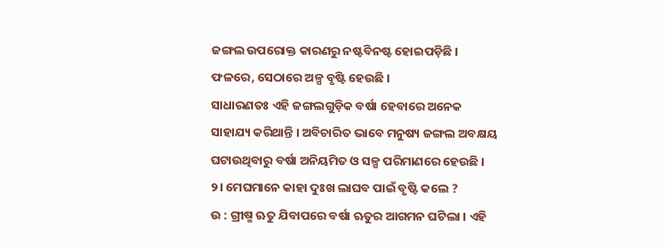ଜଙ୍ଗଲ ଉପରୋକ୍ତ କାରଣରୁ ନଷ୍ଟବିନଷ୍ଟ ହୋଇପଡ଼ିଛି । ଫଳରେ, ସେଠାରେ ଅଳ୍ପ ବୃଷ୍ଟି ହେଉଛି ।
ସାଧାରଣତଃ ଏହି ଜଙ୍ଗଲଗୁଡ଼ିକ ବର୍ଷା ହେବାରେ ଅନେକ ସାହାଯ୍ୟ କରିଥାନ୍ତି । ଅବିଚାରିତ ଭାବେ ମନୁଷ୍ୟ ଜଙ୍ଗଲ ଅବକ୍ଷୟ ଘଟାଉଥିବାରୁ ବର୍ଷା ଅନିୟମିତ ଓ ସଳ୍ପ ପରିମାଣରେ ହେଉଛି ।
୨। ମେଘମାନେ କାହା ଦୁଃଖ ଲାଘବ ପାଇଁ ବୃଷ୍ଟି କଲେ ?
ଉ : ଗ୍ରୀଷ୍ମ ଋତୁ ଯିବାପରେ ବର୍ଷା ଋତୁର ଆଗମନ ଘଟିଲା । ଏହି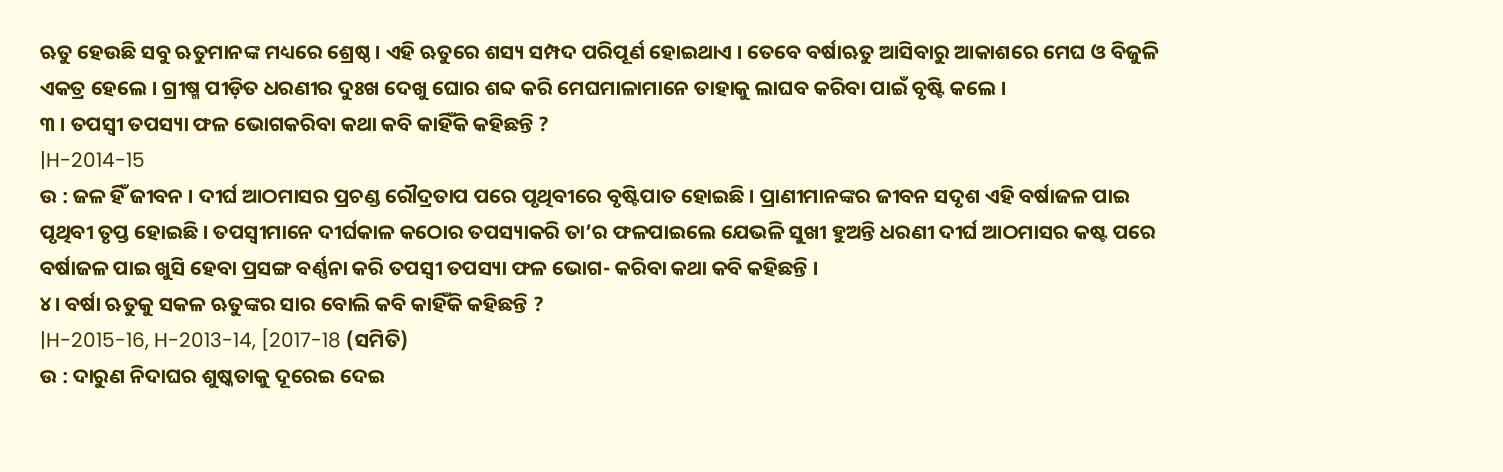ଋତୁ ହେଉଛି ସବୁ ଋତୁମାନଙ୍କ ମଧ୍ୟରେ ଶ୍ରେଷ୍ଠ । ଏହି ଋତୁରେ ଶସ୍ୟ ସମ୍ପଦ ପରିପୂର୍ଣ ହୋଇଥାଏ । ତେବେ ବର୍ଷାଋତୁ ଆସିବାରୁ ଆକାଶରେ ମେଘ ଓ ବିଜୁଳି ଏକତ୍ର ହେଲେ । ଗ୍ରୀଷ୍ମ ପୀଡ଼ିତ ଧରଣୀର ଦୁଃଖ ଦେଖୁ ଘୋର ଶବ୍ଦ କରି ମେଘମାଳାମାନେ ତାହାକୁ ଲାଘବ କରିବା ପାଇଁ ବୃଷ୍ଟି କଲେ ।
୩ । ତପସ୍ଵୀ ତପସ୍ୟା ଫଳ ଭୋଗକରିବା କଥା କବି କାହିଁକି କହିଛନ୍ତି ?
|H-2014-15
ଉ : ଜଳ ହିଁ ଜୀବନ । ଦୀର୍ଘ ଆଠମାସର ପ୍ରଚଣ୍ଡ ରୌଦ୍ରତାପ ପରେ ପୃଥିବୀରେ ବୃଷ୍ଟିପାତ ହୋଇଛି । ପ୍ରାଣୀମାନଙ୍କର ଜୀବନ ସଦୃଶ ଏହି ବର୍ଷାଜଳ ପାଇ ପୃଥିବୀ ତୃପ୍ତ ହୋଇଛି । ତପସ୍ୱୀମାନେ ଦୀର୍ଘକାଳ କଠୋର ତପସ୍ୟାକରି ତା’ର ଫଳପାଇଲେ ଯେଭଳି ସୁଖୀ ହୁଅନ୍ତି ଧରଣୀ ଦୀର୍ଘ ଆଠମାସର କଷ୍ଟ ପରେ ବର୍ଷାଜଳ ପାଇ ଖୁସି ହେବା ପ୍ରସଙ୍ଗ ବର୍ଣ୍ଣନା କରି ତପସ୍ଵୀ ତପସ୍ୟା ଫଳ ଭୋଗ- କରିବା କଥା କବି କହିଛନ୍ତି ।
୪। ବର୍ଷା ଋତୁକୁ ସକଳ ଋତୁଙ୍କର ସାର ବୋଲି କବି କାହିଁକି କହିଛନ୍ତି ?
|H-2015-16, H-2013-14, [2017-18 (ସମିତି)
ଉ : ଦାରୁଣ ନିଦାଘର ଶୁଷ୍କତାକୁ ଦୂରେଇ ଦେଇ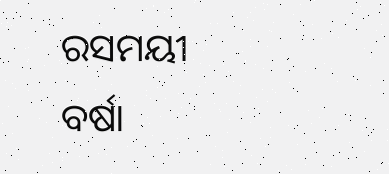ରସମୟୀ ବର୍ଷା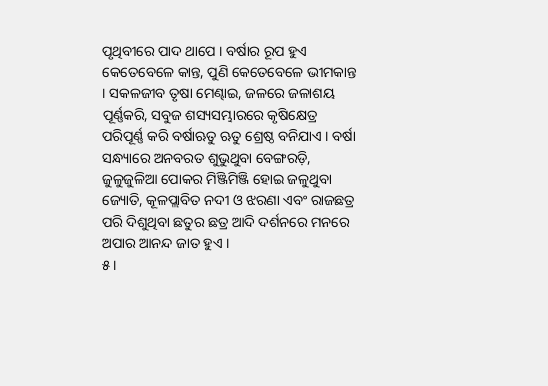ପୃଥିବୀରେ ପାଦ ଥାପେ । ବର୍ଷାର ରୂପ ହୁଏ କେତେବେଳେ କାନ୍ତ, ପୁଣି କେତେବେଳେ ଭୀମକାନ୍ତ । ସକଳଜୀବ ତୃଷା ମେଣ୍ଢାଇ, ଜଳରେ ଜଳାଶୟ ପୂର୍ଣ୍ଣକରି, ସବୁଜ ଶସ୍ୟସମ୍ଭାରରେ କୃଷିକ୍ଷେତ୍ର ପରିପୂର୍ଣ୍ଣ କରି ବର୍ଷାଋତୁ ଋତୁ ଶ୍ରେଷ୍ଠ ବନିଯାଏ । ବର୍ଷା ସନ୍ଧ୍ୟାରେ ଅନବରତ ଶୁଭୁଥୁବା ବେଙ୍ଗରଡ଼ି, ଜୁଳୁଜୁଳିଆ ପୋକର ମିଞ୍ଜିମିଞ୍ଜି ହୋଇ ଜଳୁଥୁବା ଜ୍ୟୋତି, କୂଳପ୍ଲାବିତ ନଦୀ ଓ ଝରଣା ଏବଂ ରାଜଛତ୍ର ପରି ଦିଶୁଥିବା ଛତୁର ଛତ୍ର ଆଦି ଦର୍ଶନରେ ମନରେ ଅପାର ଆନନ୍ଦ ଜାତ ହୁଏ ।
୫।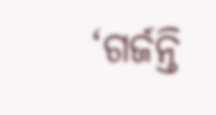‘ଗର୍ଜନ୍ତି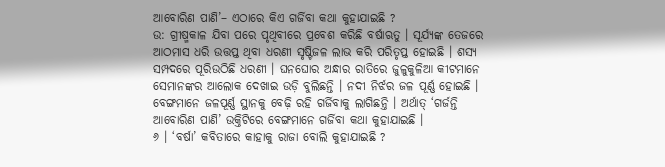ଆବୋରିଣ ପାଣି’– ଏଠାରେ କିଏ ଗର୍ଜିବା କଥା କୁହାଯାଇଛି ?
ଉ: ଗ୍ରୀଷ୍ମକାଳ ଯିବା ପରେ ପୃଥିବୀରେ ପ୍ରବେଶ କରିଛି ବର୍ଷାଋତୁ । ସୂର୍ଯ୍ୟଙ୍କ ତେଜରେ ଆଠମାସ ଧରି ଉତ୍ତପ୍ତ ଥିବା ଧରଣୀ ସୃଷ୍ଟିଜଳ ଲାଭ କରି ପରିତୃପ୍ତ ହୋଇଛି । ଶସ୍ୟ ସମ୍ପଦରେ ପୂରିଉଠିଛି ଧରଣୀ । ଘନଘୋର ଅନ୍ଧାର ରାତିରେ ଜୁଳୁକୁଳିଆ କୀଟମାନେ ସେମାନଙ୍କର ଆଲୋକ ଦେଖାଇ ଉଡ଼ି ବୁଲିଛନ୍ତି । ନଦୀ ନିର୍ଝର ଜଳ ପୂର୍ଣ୍ଣ ହୋଇଛି । ବେଙ୍ଗମାନେ ଜଳପୂର୍ଣ୍ଣ ସ୍ଥାନକୁ ବେଢ଼ି ରହି ଗର୍ଜିବାକୁ ଲାଗିଛନ୍ତି । ଅର୍ଥାତ୍ ‘ଗର୍ଜନ୍ତି ଆବୋରିଣ ପାଣି’ ଉକ୍ତିଟିରେ ବେଙ୍ଗମାନେ ଗର୍ଜିବା କଥା କୁହାଯାଇଛି ।
୬ । ‘ବର୍ଷା’ କବିତାରେ କାହାକୁ ରାଜା ବୋଲି କୁହାଯାଇଛି ?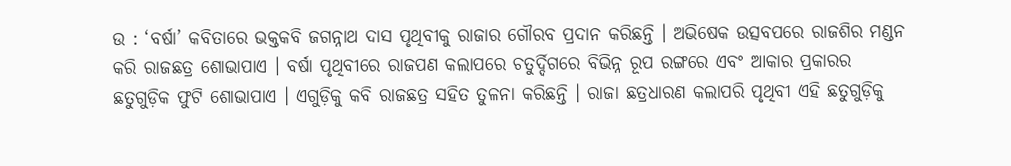ଉ : ‘ବର୍ଷା’ କବିତାରେ ଭକ୍ତକବି ଜଗନ୍ନାଥ ଦାସ ପୃଥିବୀକୁ ରାଜାର ଗୌରବ ପ୍ରଦାନ କରିଛନ୍ତି । ଅଭିଷେକ ଉତ୍ସବପରେ ରାଜଶିର ମଣ୍ଡନ କରି ରାଜଛତ୍ର ଶୋଭାପାଏ । ବର୍ଷା ପୃଥିବୀରେ ରାଜପଣ କଲାପରେ ଚତୁର୍ଦ୍ଦିଗରେ ବିଭିନ୍ନ ରୂପ ରଙ୍ଗରେ ଏବଂ ଆକାର ପ୍ରକାରର ଛତୁଗୁଡ଼ିକ ଫୁଟି ଶୋଭାପାଏ । ଏଗୁଡ଼ିକୁ କବି ରାଜଛତ୍ର ସହିତ ତୁଳନା କରିଛନ୍ତି । ରାଜା ଛତ୍ରଧାରଣ କଲାପରି ପୃଥିବୀ ଏହି ଛତୁଗୁଡ଼ିକୁ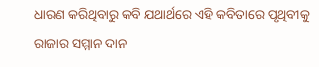ଧାରଣ କରିଥିବାରୁ କବି ଯଥାର୍ଥରେ ଏହି କବିତାରେ ପୃଥିବୀକୁ ରାଜାର ସମ୍ମାନ ଦାନ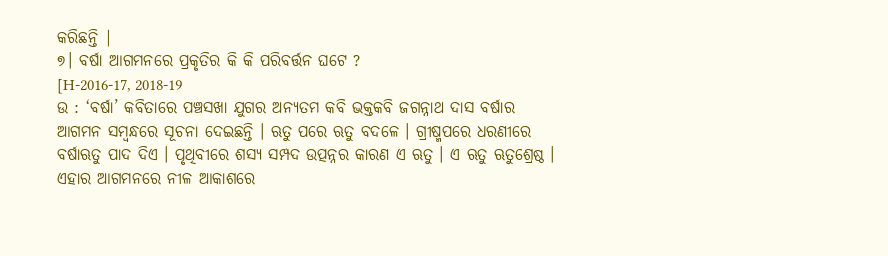କରିଛନ୍ତି |
୭। ବର୍ଷା ଆଗମନରେ ପ୍ରକୃତିର କି କି ପରିବର୍ତ୍ତନ ଘଟେ ?
[H-2016-17, 2018-19
ଉ : ‘ବର୍ଷା’ କବିତାରେ ପଞ୍ଚସଖା ଯୁଗର ଅନ୍ୟତମ କବି ଭକ୍ତକବି ଜଗନ୍ନାଥ ଦାସ ବର୍ଷାର ଆଗମନ ସମ୍ବନ୍ଧରେ ସୂଚନା ଦେଇଛନ୍ତି । ଋତୁ ପରେ ଋତୁ ବଦଳେ । ଗ୍ରୀଷ୍ମପରେ ଧରଣୀରେ ବର୍ଷାଋତୁ ପାଦ ଦିଏ । ପୃଥିବୀରେ ଶସ୍ୟ ସମ୍ପଦ ଉତ୍ପନ୍ନର କାରଣ ଏ ଋତୁ । ଏ ଋତୁ ଋତୁଶ୍ରେଷ୍ଠ । ଏହାର ଆଗମନରେ ନୀଳ ଆକାଶରେ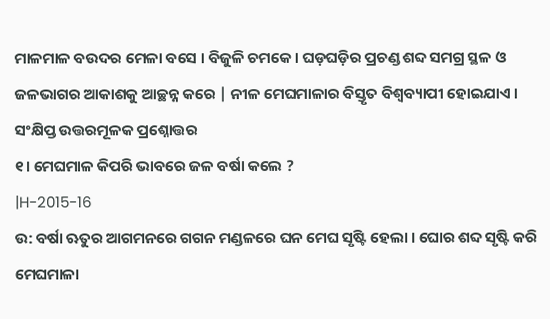ମାଳମାଳ ବଉଦର ମେଳା ବସେ । ବିଜୁଳି ଚମକେ । ଘଡ଼ଘଡ଼ିର ପ୍ରଚଣ୍ଡ ଶବ୍ଦ ସମଗ୍ର ସ୍ଥଳ ଓ ଜଳଭାଗର ଆକାଶକୁ ଆଚ୍ଛନ୍ନ କରେ | ନୀଳ ମେଘମାଳାର ବିସ୍ତୃତ ବିଶ୍ବବ୍ୟାପୀ ହୋଇଯାଏ ।
ସଂକ୍ଷିପ୍ତ ଉତ୍ତରମୂଳକ ପ୍ରଶ୍ନୋତ୍ତର
୧। ମେଘମାଳ କିପରି ଭାବରେ ଜଳ ବର୍ଷା କଲେ ?
|H-2015-16
ଉ: ବର୍ଷା ଋତୁର ଆଗମନରେ ଗଗନ ମଣ୍ଡଳରେ ଘନ ମେଘ ସୃଷ୍ଟି ହେଲା । ଘୋର ଶବ୍ଦ ସୃଷ୍ଟି କରି ମେଘମାଳା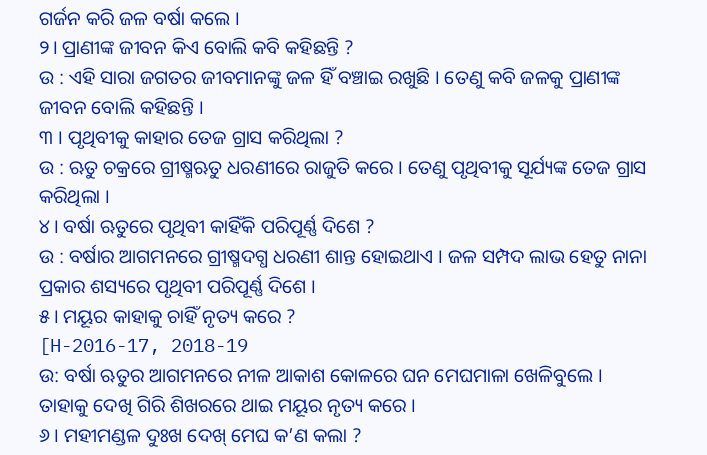ଗର୍ଜନ କରି ଜଳ ବର୍ଷା କଲେ ।
୨। ପ୍ରାଣୀଙ୍କ ଜୀବନ କିଏ ବୋଲି କବି କହିଛନ୍ତି ?
ଉ : ଏହି ସାରା ଜଗତର ଜୀବମାନଙ୍କୁ ଜଳ ହିଁ ବଞ୍ଚାଇ ରଖୁଛି । ତେଣୁ କବି ଜଳକୁ ପ୍ରାଣୀଙ୍କ ଜୀବନ ବୋଲି କହିଛନ୍ତି ।
୩ । ପୃଥିବୀକୁ କାହାର ତେଜ ଗ୍ରାସ କରିଥିଲା ?
ଉ : ଋତୁ ଚକ୍ରରେ ଗ୍ରୀଷ୍ମଋତୁ ଧରଣୀରେ ରାଜୁତି କରେ । ତେଣୁ ପୃଥିବୀକୁ ସୂର୍ଯ୍ୟଙ୍କ ତେଜ ଗ୍ରାସ କରିଥିଲା ।
୪। ବର୍ଷା ଋତୁରେ ପୃଥିବୀ କାହିଁକି ପରିପୂର୍ଣ୍ଣ ଦିଶେ ?
ଉ : ବର୍ଷାର ଆଗମନରେ ଗ୍ରୀଷ୍ମଦଗ୍ଧ ଧରଣୀ ଶାନ୍ତ ହୋଇଥାଏ । ଜଳ ସମ୍ପଦ ଲାଭ ହେତୁ ନାନା ପ୍ରକାର ଶସ୍ୟରେ ପୃଥିବୀ ପରିପୂର୍ଣ୍ଣ ଦିଶେ ।
୫। ମୟୂର କାହାକୁ ଚାହିଁ ନୃତ୍ୟ କରେ ?
[H-2016-17, 2018-19
ଉ: ବର୍ଷା ଋତୁର ଆଗମନରେ ନୀଳ ଆକାଶ କୋଳରେ ଘନ ମେଘମାଳା ଖେଳିବୁଲେ । ତାହାକୁ ଦେଖି ଗିରି ଶିଖରରେ ଥାଇ ମୟୂର ନୃତ୍ୟ କରେ ।
୬। ମହୀମଣ୍ଡଳ ଦୁଃଖ ଦେଖ୍ ମେଘ କ’ଣ କଲା ?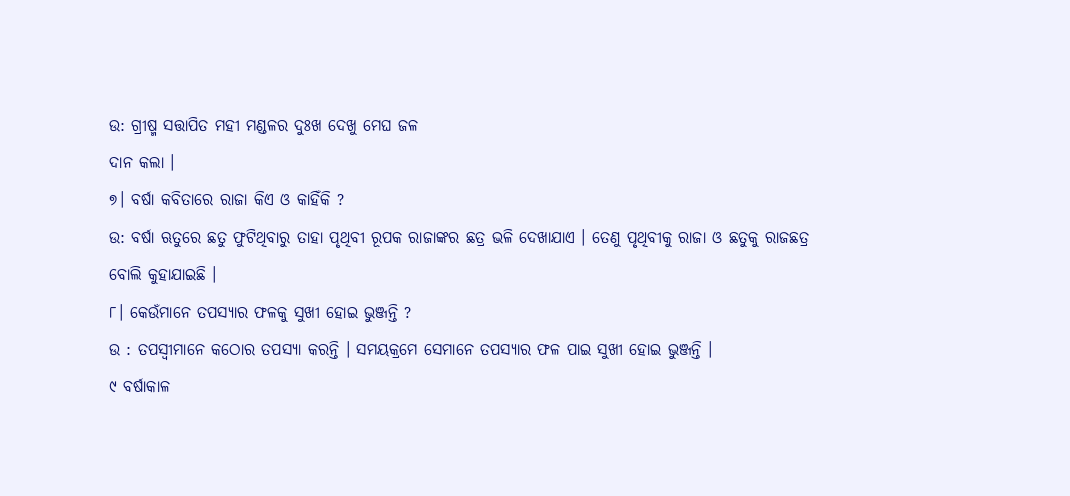ଉ: ଗ୍ରୀଷ୍ମ ସତ୍ତାପିତ ମହୀ ମଣ୍ଡଳର ଦୁଃଖ ଦେଖୁ ମେଘ ଜଳ
ଦାନ କଲା ।
୭। ବର୍ଷା କବିତାରେ ରାଜା କିଏ ଓ କାହିଁକି ?
ଉ: ବର୍ଷା ଋତୁରେ ଛତୁ ଫୁଟିଥିବାରୁ ତାହା ପୃଥିବୀ ରୂପକ ରାଜାଙ୍କର ଛତ୍ର ଭଳି ଦେଖାଯାଏ । ତେଣୁ ପୃଥିବୀକୁ ରାଜା ଓ ଛତୁକୁ ରାଜଛତ୍ର ବୋଲି କୁହାଯାଇଛି ।
୮। କେଉଁମାନେ ତପସ୍ୟାର ଫଳକୁ ସୁଖୀ ହୋଇ ଭୁଞ୍ଜନ୍ତି ?
ଉ : ତପସ୍ଵୀମାନେ କଠୋର ତପସ୍ୟା କରନ୍ତି । ସମୟକ୍ରମେ ସେମାନେ ତପସ୍ୟାର ଫଳ ପାଇ ସୁଖୀ ହୋଇ ଭୁଞ୍ଜନ୍ତି ।
୯ ବର୍ଷାକାଳ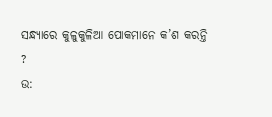ସନ୍ଧ୍ୟାରେ କୁଳୁକୁଳିଆ ପୋକମାନେ କ’ଶ କରନ୍ତି ?
ଉ: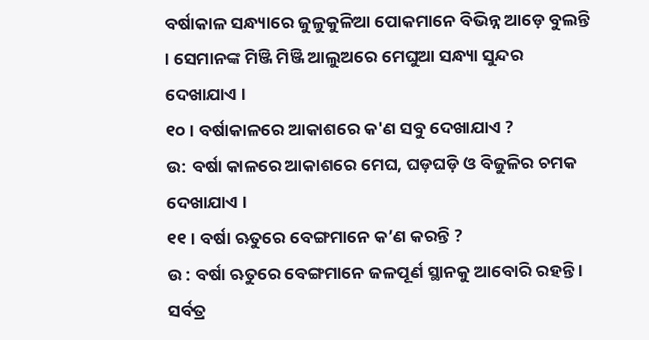ବର୍ଷାକାଳ ସନ୍ଧ୍ୟାରେ ଜୁଳୁକୁଳିଆ ପୋକମାନେ ବିଭିନ୍ନ ଆଡ଼େ ବୁଲନ୍ତି । ସେମାନଙ୍କ ମିଞ୍ଜି ମିଞ୍ଜି ଆଲୁଅରେ ମେଘୁଆ ସନ୍ଧ୍ୟା ସୁନ୍ଦର ଦେଖାଯାଏ ।
୧୦। ବର୍ଷାକାଳରେ ଆକାଶରେ କ'ଣ ସବୁ ଦେଖାଯାଏ ?
ଉ: ବର୍ଷା କାଳରେ ଆକାଶରେ ମେଘ, ଘଡ଼ଘଡ଼ି ଓ ବିଜୁଳିର ଚମକ ଦେଖାଯାଏ ।
୧୧। ବର୍ଷା ଋତୁରେ ବେଙ୍ଗମାନେ କ’ଣ କରନ୍ତି ?
ଉ : ବର୍ଷା ଋତୁରେ ବେଙ୍ଗମାନେ ଜଳପୂର୍ଣ ସ୍ଥାନକୁ ଆବୋରି ରହନ୍ତି । ସର୍ବତ୍ର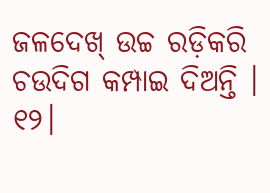ଜଳଦେଖ୍ ଉଚ୍ଚ ରଡ଼ିକରି ଚଉଦିଗ କମ୍ପାଇ ଦିଅନ୍ତି ।
୧୨।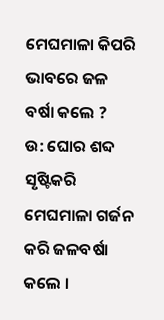ମେଘମାଳା କିପରି ଭାବରେ ଜଳ ବର୍ଷା କଲେ ?
ଉ: ଘୋର ଶବ୍ଦ ସୃଷ୍ଟିକରି ମେଘମାଳା ଗର୍ଜନ କରି ଜଳବର୍ଷା କଲେ ।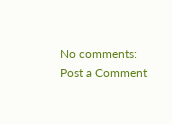No comments:
Post a Comment